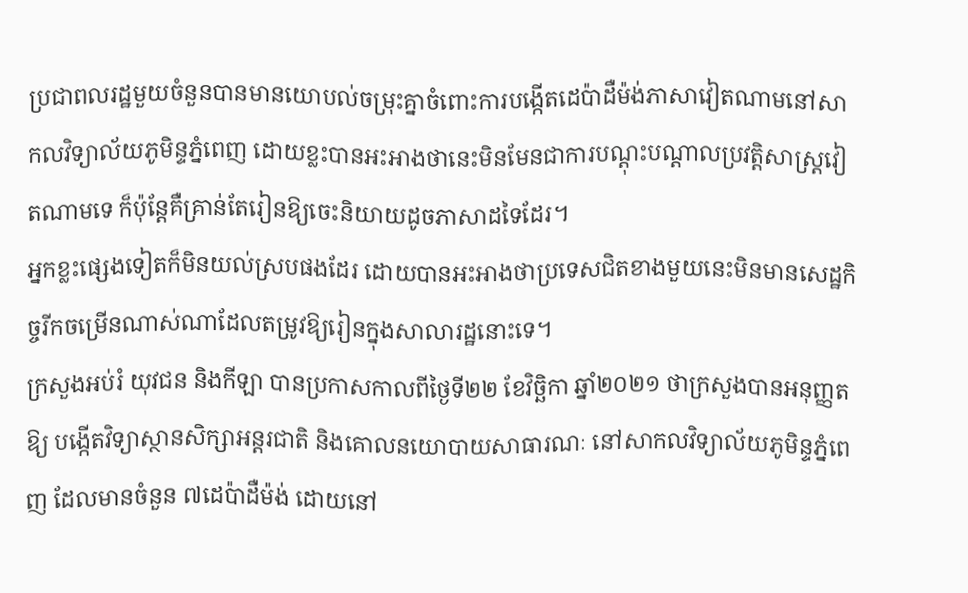ប្រជាពលរដ្ឋមួយចំនួនបានមានយោបល់ចម្រុះគ្នាចំពោះការបង្កើតដេប៉ាដឺម៉ង់ភាសាវៀតណាមនៅសាកលវិទ្យាល័យភូមិន្ទភ្នំពេញ ដោយខ្លះបានអះអាងថានេះមិនមែនជាការបណ្ដុះបណ្ដាលប្រវត្តិសាស្រ្តវៀតណាមទេ ក៏ប៉ុន្តែគឺគ្រាន់តែរៀនឱ្យចេះនិយាយដូចភាសាដទៃដែរ។
អ្នកខ្លះផ្សេងទៀតក៏មិនយល់ស្របផងដែរ ដោយបានអះអាងថាប្រទេសជិតខាងមួយនេះមិនមានសេដ្ឋកិច្ចរីកចម្រើនណាស់ណាដែលតម្រូវឱ្យរៀនក្នុងសាលារដ្ឋនោះទេ។
ក្រសួងអប់រំ យុវជន និងកីឡា បានប្រកាសកាលពីថ្ងៃទី២២ ខែវិច្ឆិកា ឆ្នាំ២០២១ ថាក្រសួងបានអនុញ្ញតឱ្យ បង្កើតវិទ្យាស្ថានសិក្សាអន្តរជាតិ និងគោលនយោបាយសាធារណៈ នៅសាកលវិទ្យាល័យភូមិន្ទភ្នំពេញ ដែលមានចំនួន ៧ដេប៉ាដឺម៉ង់ ដោយនៅ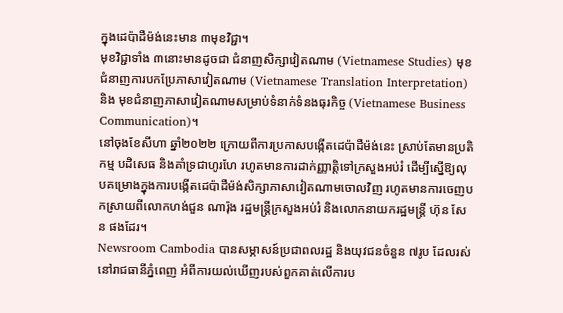ក្នុងដេប៉ាដឺម៉ង់នេះមាន ៣មុខវិជ្ជា។
មុខវិជ្ជាទាំង ៣នោះមានដូចជា ជំនាញសិក្សាវៀតណាម (Vietnamese Studies) មុខជំនាញការបកប្រែភាសាវៀតណាម (Vietnamese Translation Interpretation) និង មុខជំនាញភាសាវៀតណាមសម្រាប់ទំនាក់ទំនងធុរកិច្ច (Vietnamese Business Communication)។
នៅចុងខែសីហា ឆ្នាំ២០២២ ក្រោយពីការប្រកាសបង្កើតដេប៉ាដឺម៉ង់នេះ ស្រាប់តែមានប្រតិកម្ម បដិសេធ និងគាំទ្រជាហូរហែ រហូតមានការដាក់ញ្ញាត្តិទៅក្រសួងអប់រំ ដើម្បីស្នើឱ្យលុបគម្រោងក្នុងការបង្កើតដេប៉ាដឺម៉ង់សិក្សាភាសាវៀតណាមចោលវិញ រហូតមានការចេញបកស្រាយពីលោកហង់ជួន ណារ៉ុង រដ្ឋមន្រ្តីក្រសួងអប់រំ និងលោកនាយករដ្ឋមន្រ្តី ហ៊ុន សែន ផងដែរ។
Newsroom Cambodia បានសម្ភាសន៍ប្រជាពលរដ្ឋ និងយុវជនចំនួន ៧រូប ដែលរស់នៅរាជធានីភ្នំពេញ អំពីការយល់ឃើញរបស់ពួកគាត់លើការប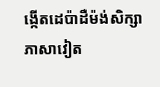ង្កើតដេប៉ាដឺម៉ង់សិក្សាភាសាវៀត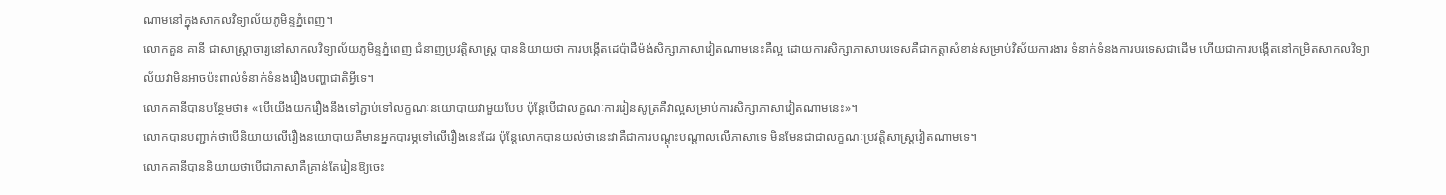ណាមនៅក្នុងសាកលវិទ្យាល័យភូមិន្ទភ្នំពេញ។
លោកគួន គានី ជាសាស្រ្តាចារ្យនៅសាកលវិទ្យាល័យភូមិន្ទភ្នំពេញ ជំនាញប្រវត្តិសាស្រ្ត បាននិយាយថា ការបង្កើតដេប៉ាដឺម៉ង់សិក្សាភាសាវៀតណាមនេះគឺល្អ ដោយការសិក្សាភាសាបរទេសគឺជាកត្តាសំខាន់សម្រាប់វិស័យការងារ ទំនាក់ទំនងការបរទេសជាដើម ហើយជាការបង្កើតនៅកម្រិតសាកលវិទ្យាល័យវាមិនអាចប៉ះពាល់ទំនាក់ទំនងរឿងបញ្ហាជាតិអ្វីទេ។
លោកគានីបានបន្ថែមថា៖ «បើយើងយករឿងនឹងទៅភ្ជាប់ទៅលក្ខណៈនយោបាយវាមួយបែប ប៉ុន្តែបើជាលក្ខណៈការរៀនសូត្រគឺវាល្អសម្រាប់ការសិក្សាភាសាវៀតណាមនេះ»។
លោកបានបញ្ជាក់ថាបើនិយាយលើរឿងនយោបាយគឺមានអ្នកបារម្ភទៅលើរឿងនេះដែរ ប៉ុន្តែលោកបានយល់ថានេះវាគឺជាការបណ្ដុះបណ្ដាលលើភាសាទេ មិនមែនជាជាលក្ខណៈប្រវត្តិសាស្រ្តវៀតណាមទេ។
លោកគានីបាននិយាយថាបើជាភាសាគឺគ្រាន់តែរៀនឱ្យចេះ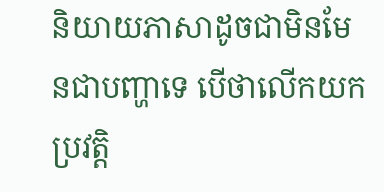និយាយភាសាដូចជាមិនមែនជាបញ្ហាទេ បើថាលើកយកប្រវត្តិ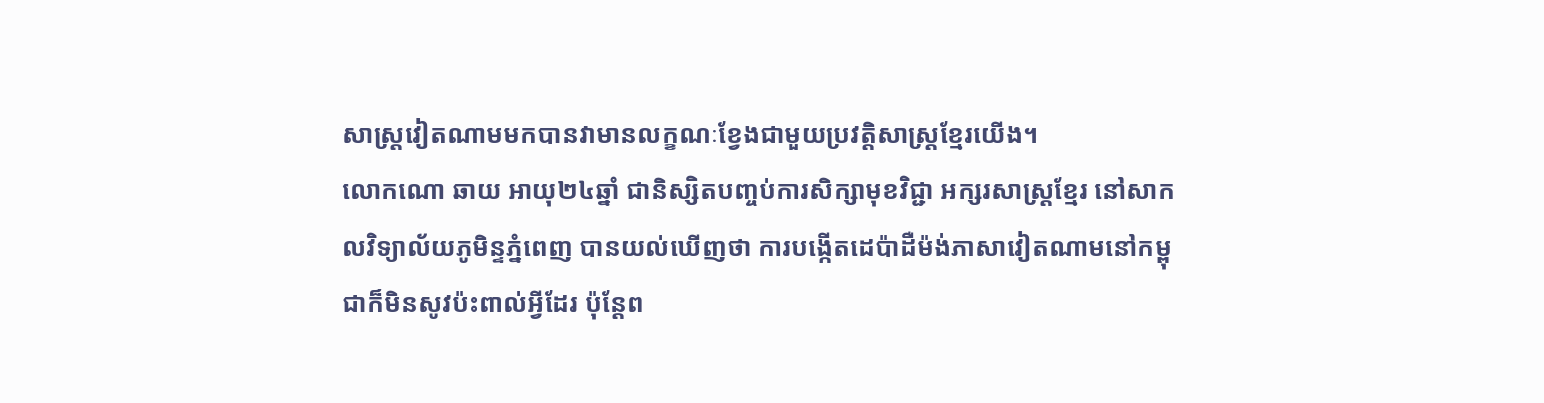សាស្រ្តវៀតណាមមកបានវាមានលក្ខណៈខ្វែងជាមួយប្រវត្តិសាស្រ្តខ្មែរយើង។
លោកណោ ឆាយ អាយុ២៤ឆ្នាំ ជានិស្សិតបញ្ចប់ការសិក្សាមុខវិជ្ជា អក្សរសាស្រ្តខ្មែរ នៅសាកលវិទ្យាល័យភូមិន្ទភ្នំពេញ បានយល់ឃើញថា ការបង្កើតដេប៉ាដឺម៉ង់ភាសាវៀតណាមនៅកម្ពុជាក៏មិនសូវប៉ះពាល់អ្វីដែរ ប៉ុន្តែព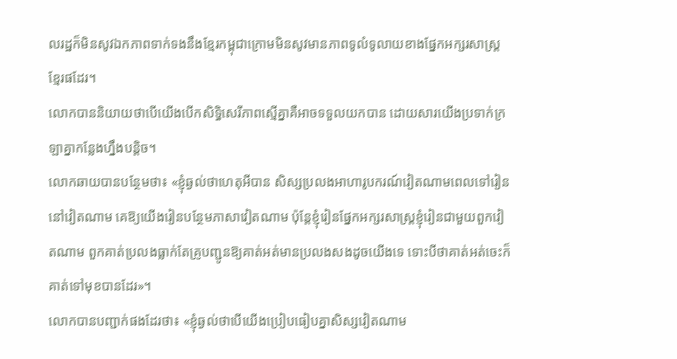លរដ្ឋក៏មិនសូវឯកភាពទាក់ទងនឹងខ្មែរកម្ពុជាក្រោមមិនសូវមានភាពទូលំទូលាយខាងផ្នែកអក្សរសាស្រ្តខ្មែរផដែរ។
លោកបាននិយាយថាបើយើងបើកសិទ្ធិសេរីភាពស្មើគ្នាគឺអាចទទួលយកបាន ដោយសារយើងប្រទាក់ក្រឡាគ្នាកន្លែងហ្នឹងបន្តិច។
លោកឆាយបានបន្ថែមថា៖ «ខ្ញុំឆ្ងល់ថាហេតុអីបាន សិស្សប្រលងអាហារូបករណ៍វៀតណាមពេលទៅរៀននៅវៀតណាម គេឱ្យយើងរៀនបន្ថែមភាសាវៀតណាម ប៉ុន្តែខ្ញុំរៀនផ្នែកអក្សរសាស្រ្តខ្ញុំរៀនជាមួយពួកវៀតណាម ពួកគាត់ប្រលងធ្លាក់តែគ្រូបញ្ជូនឱ្យគាត់អត់មានប្រលងសងដូចយើងទេ ទោះបីថាគាត់អត់ចេះក៏គាត់ទៅមុខបានដែរ»។
លោកបានបញ្ជាក់ផងដែរថា៖ «ខ្ញុំឆ្ងល់ថាបើយើងប្រៀបធៀបគ្នាសិស្សវៀតណាម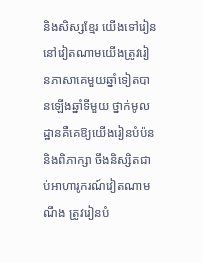និងសិស្សខ្មែរ យើងទៅរៀននៅវៀតណាមយើងត្រូវរៀនភាសាគេមួយឆ្នាំទៀតបានឡើងឆ្នាំទីមួយ ថ្នាក់មូលដ្ឋានគឺគេឱ្យយើងរៀនបំប៉ននិងពិភាក្សា ចឹងនិស្សិតជាប់អាហារូករណ៍វៀតណាមណឹង ត្រូវរៀនបំ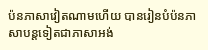ប៉នភាសាវៀតណាមហើយ បានរៀនបំប៉នភាសាបន្តទៀតជាភាសាអង់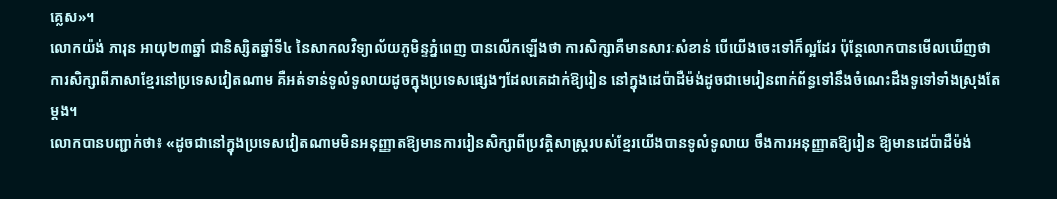គ្លេស»។
លោកយ៉ង់ ភារុន អាយុ២៣ឆ្នាំ ជានិស្សិតឆ្នាំទី៤ នៃសាកលវិទ្យាល័យភូមិន្ទភ្នំពេញ បានលើកឡើងថា ការសិក្សាគឺមានសារៈសំខាន់ បើយើងចេះទៅក៏ល្អដែរ ប៉ុន្តែលោកបានមើលឃើញថាការសិក្សាពីភាសាខ្មែរនៅប្រទេសវៀតណាម គឺអត់ទាន់ទូលំទូលាយដូចក្នុងប្រទេសផ្សេងៗដែលគេដាក់ឱ្យរៀន នៅក្នុងដេប៉ាដឺម៉ង់ដូចជាមេរៀនពាក់ព័ន្ធទៅនឹងចំណេះដឹងទូទៅទាំងស្រុងតែម្ដង។
លោកបានបញ្ជាក់ថា៖ «ដូចជានៅក្នុងប្រទេសវៀតណាមមិនអនុញ្ញាតឱ្យមានការរៀនសិក្សាពីប្រវត្តិសាស្រ្តរបស់ខ្មែរយើងបានទូលំទូលាយ ចឹងការអនុញ្ញាតឱ្យរៀន ឱ្យមានដេប៉ាដឺម៉ង់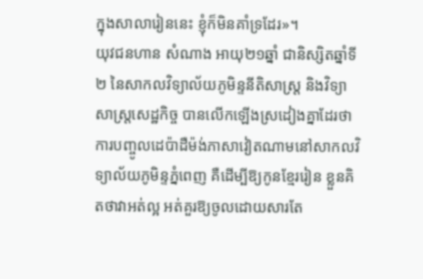ក្នុងសាលារៀននេះ ខ្ញុំក៏មិនគាំទ្រដែរ»។
យុវជនហាន សំណាង អាយុ២១ឆ្នាំ ជានិស្សិតឆ្នាំទី២ នៃសាកលវិទ្យាល័យភូមិន្ទនីតិសាស្រ្ត និងវិទ្យាសាស្រ្តសេដ្ឋកិច្ច បានលើកឡើងស្រដៀងគ្នាដែរថា ការបញ្ចូលដេប៉ាដឺម៉ង់ភាសាវៀតណាមនៅសាកលវិទ្យាល័យភូមិន្ទភ្នំពេញ គឺដើម្បីឱ្យកូនខ្មែររៀន ខ្លួនគិតថាវាអត់ល្អ អត់គួរឱ្យចូលដោយសារតែ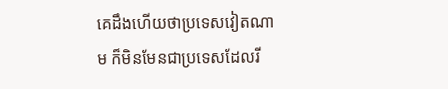គេដឹងហើយថាប្រទេសវៀតណាម ក៏មិនមែនជាប្រទេសដែលរី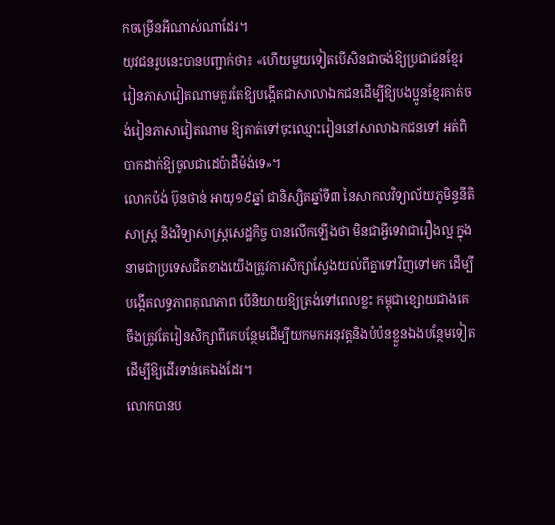កចម្រើនអីណាស់ណាដែរ។
យុវជនរូបនេះបានបញ្ជាក់ថា៖ «ហើយមួយទៀតបើសិនជាចង់ឱ្យប្រជាជនខ្មែររៀនភាសាវៀតណាមគួរតែឱ្យបង្កើតជាសាលាឯកជនដើម្បីឱ្យបងប្អូនខ្មែរគាត់ចង់រៀនភាសាវៀតណាម ឱ្យគាត់ទៅចុះឈ្មោះរៀននៅសាលាឯកជនទៅ អត់ពិបាកដាក់ឱ្យចូលជាដេប៉ាដឺម៉ង់ទេ»។
លោកប៉ង់ ប៊ុនថាន់ អាយុ១៩ឆ្នាំ ជានិស្សិតឆ្នាំទី៣ នៃសាកលវិទ្យាល័យភូមិន្ទនីតិសាស្រ្ត និងវិទ្យាសាស្រ្តសេដ្ឋកិច្ច បានលើកឡើងថា មិនជាអ្វីទេវាជារឿងល្អ ក្នុងនាមជាប្រទេសជិតខាងយើងត្រូវការសិក្សាស្វែងយល់ពីគ្នាទៅវិញទៅមក ដើម្បីបង្កើតលទ្ធភាពគុណភាព បើនិយាយឱ្យត្រង់ទៅពេលខ្លះ កម្ពុជាខ្សោយជាងគេ ចឹងត្រូវតែរៀនសិក្សាពីគេបន្ថែមដើម្បីយកមកអនុវត្តនិងបំប៉នខ្លួនឯងបន្ថែមទៀត ដើម្បីឱ្យដើរទាន់គេឯងដែរ។
លោកបានប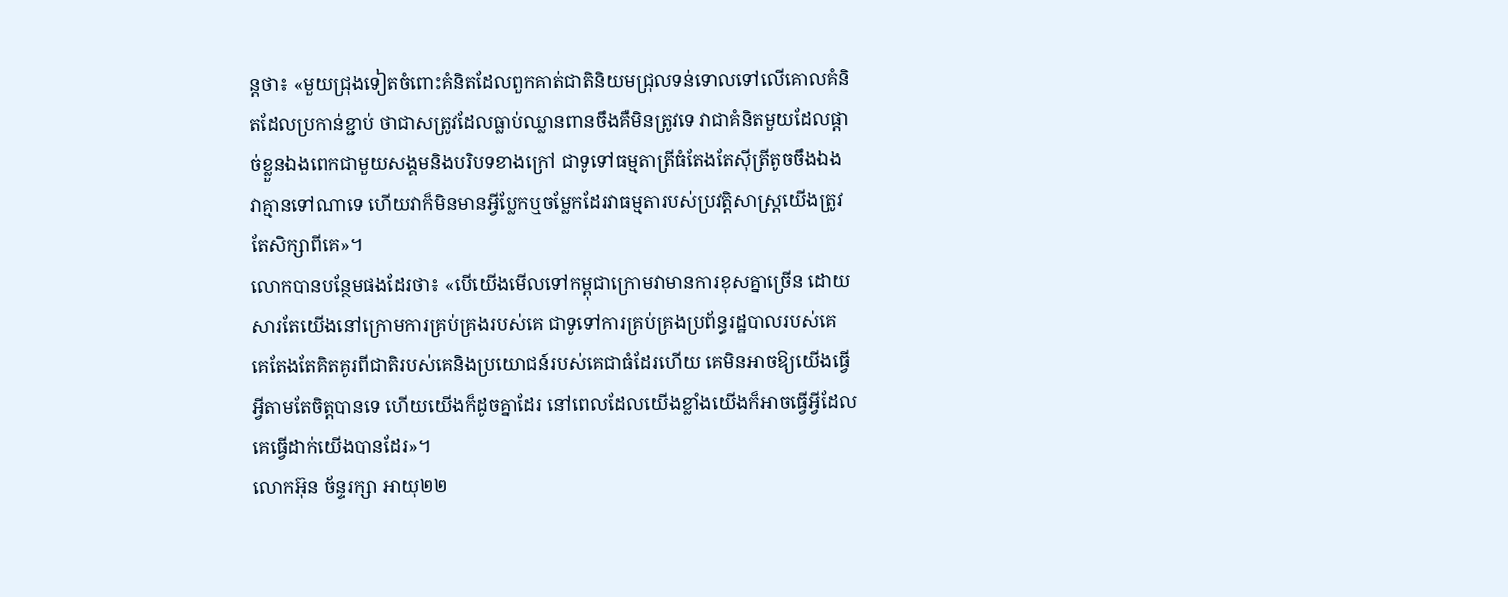ន្តថា៖ «មួយជ្រុងទៀតចំពោះគំនិតដែលពួកគាត់ជាតិនិយមជ្រុលទន់ទោលទៅលើគោលគំនិតដែលប្រកាន់ខ្ជាប់ ថាជាសត្រូវដែលធ្លាប់ឈ្លានពានចឹងគឺមិនត្រូវទេ វាជាគំនិតមួយដែលផ្ដាច់ខ្លួនឯងពេកជាមួយសង្គមនិងបរិបទខាងក្រៅ ជាទូទៅធម្មតាត្រីធំតែងតែស៊ីត្រីតូចចឹងឯង វាគ្មានទៅណាទេ ហើយវាក៏មិនមានអ្វីប្លែកឬចម្លែកដែរវាធម្មតារបស់ប្រវត្តិសាស្រ្តយើងត្រូវតែសិក្សាពីគេ»។
លោកបានបន្ថែមផងដែរថា៖ «បើយើងមើលទៅកម្ពុជាក្រោមវាមានការខុសគ្នាច្រើន ដោយសារតែយើងនៅក្រោមការគ្រប់គ្រងរបស់គេ ជាទូទៅការគ្រប់គ្រងប្រព័ន្ធរដ្ឋបាលរបស់គេ គេតែងតែគិតគូរពីជាតិរបស់គេនិងប្រយោជន៍របស់គេជាធំដែរហើយ គេមិនអាចឱ្យយើងធ្វើអ្វីតាមតែចិត្តបានទេ ហើយយើងក៏ដូចគ្នាដែរ នៅពេលដែលយើងខ្លាំងយើងក៏អាចធ្វើអ្វីដែលគេធ្វើដាក់យើងបានដែរ»។
លោកអ៊ុន ច័ន្ទរក្សា អាយុ២២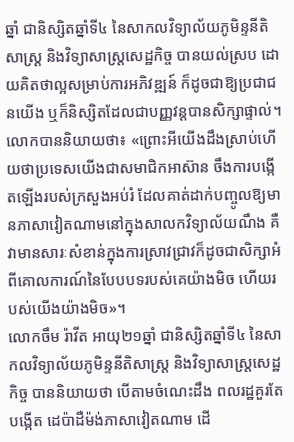ឆ្នាំ ជានិស្សិតឆ្នាំទី៤ នៃសាកលវិទ្យាល័យភូមិន្ទនីតិសាស្រ្ត និងវិទ្យាសាស្រ្តសេដ្ឋកិច្ច បានយល់ស្រប ដោយគិតថាល្អសម្រាប់ការអភិវឌ្ឍន៍ ក៏ដូចជាឱ្យប្រជាជនយើង ឬក៏និស្សិតដែលជាបញ្ញវន្តបានសិក្សាផ្ទាល់។
លោកបាននិយាយថា៖ «ព្រោះអីយើងដឹងស្រាប់ហើយថាប្រទេសយើងជាសមាជិកអាស៊ាន ចឹងការបង្កើតឡើងរបស់ក្រសួងអប់រំ ដែលគាត់ដាក់បញ្ចូលឱ្យមានភាសាវៀតណាមនៅក្នុងសាលកវិទ្យាល័យណឹង គឺវាមានសារៈសំខាន់ក្នុងការស្រាវជ្រាវក៏ដូចជាសិក្សាអំពីគោលការណ៍នៃបែបបទរបស់គេយ៉ាងមិច ហើយរបស់យើងយ៉ាងមិច»។
លោកចឹម រ៉ាវីត អាយុ២១ឆ្នាំ ជានិស្សិតឆ្នាំទី៤ នៃសាកលវិទ្យាល័យភូមិន្ទនីតិសាស្រ្ត និងវិទ្យាសាស្រ្តសេដ្ឋកិច្ច បាននិយាយថា បើតាមចំណេះដឹង ពលរដ្ឋគួរតែបង្កើត ដេប៉ាដឺម៉ង់ភាសាវៀតណាម ដើ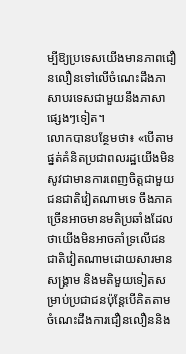ម្បីឱ្យប្រទេសយើងមានភាពជឿនលឿនទៅលើចំណេះដឹងភាសាបរទេសជាមួយនឹងភាសាផ្សេងៗទៀត។
លោកបានបន្ថែមថា៖ «បើតាមផ្នត់គំនិតប្រជាពលរដ្ឋយើងមិនសូវជាមានការពេញចិត្តជាមួយជនជាតិវៀតណាមទេ ចឹងភាគច្រើនអាចមានមតិប្រឆាំងដែលថាយើងមិនអាចគាំទ្រលើជនជាតិវៀតណាមដោយសារមានសង្រ្គាម និងមតិមួយទៀតសម្រាប់ប្រជាជនប៉ុន្តែបើគិតតាមចំណេះដឹងការជឿនលឿននិង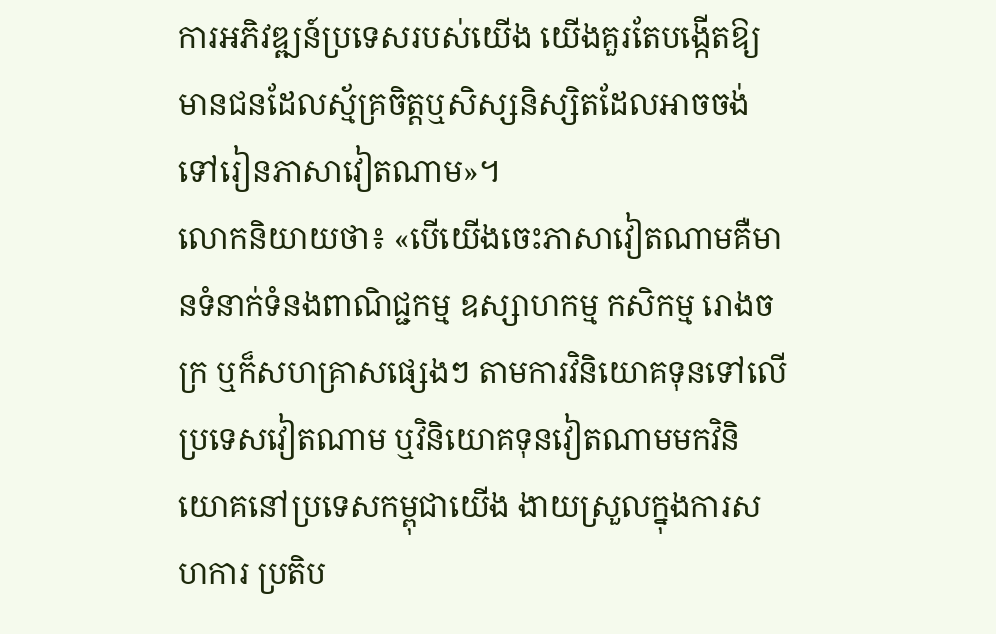ការអភិវឌ្ឍន៍ប្រទេសរបស់យើង យើងគួរតែបង្កើតឱ្យមានជនដែលស្ម័គ្រចិត្តឬសិស្សនិស្សិតដែលអាចចង់ទៅរៀនភាសាវៀតណាម»។
លោកនិយាយថា៖ «បើយើងចេះភាសាវៀតណាមគឺមានទំនាក់ទំនងពាណិជ្ជកម្ម ឧស្សាហកម្ម កសិកម្ម រោងចក្រ ឬក៏សហគ្រាសផ្សេងៗ តាមការវិនិយោគទុនទៅលើប្រទេសវៀតណាម ឬវិនិយោគទុនវៀតណាមមកវិនិយោគនៅប្រទេសកម្ពុជាយើង ងាយស្រួលក្នុងការសហការ ប្រតិប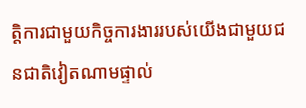ត្តិការជាមួយកិច្ចការងាររបស់យើងជាមួយជនជាតិវៀតណាមផ្ទាល់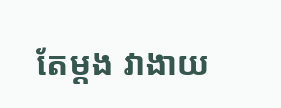តែម្ដង វាងាយ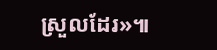ស្រួលដែរ»៕